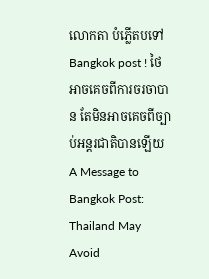លោកតា បំភ្លើតបទៅ Bangkok post ! ថៃអាចគេចពីការចរចាបាន តែមិនអាចគេចពីច្បាប់អន្តរជាតិបានឡើយ
A Message to Bangkok Post: Thailand May Avoid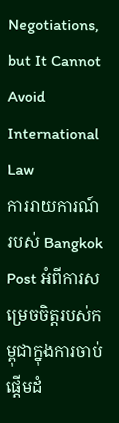Negotiations, but It Cannot Avoid International Law
ការរាយការណ៍របស់ Bangkok Post អំពីការសម្រេចចិត្តរបស់កម្ពុជាក្នុងការចាប់ផ្តើមដំ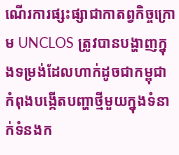ណើរការផ្សះផ្សាជាកាតព្វកិច្ចក្រោម UNCLOS ត្រូវបានបង្ហាញក្នុងទម្រង់ដែលហាក់ដូចជាកម្ពុជាកំពុងបង្កើតបញ្ហាថ្មីមួយក្នុងទំនាក់ទំនងក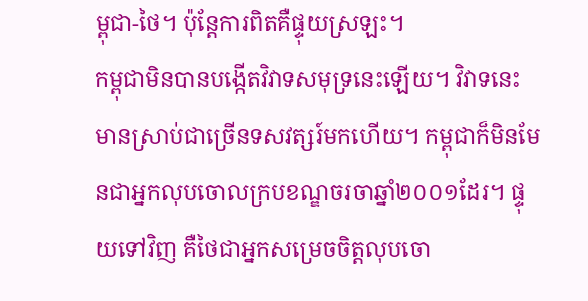ម្ពុជា-ថៃ។ ប៉ុន្តែការពិតគឺផ្ទុយស្រឡះ។
កម្ពុជាមិនបានបង្កើតវិវាទសមុទ្រនេះឡើយ។ វិវាទនេះមានស្រាប់ជាច្រើនទសវត្សរ៍មកហើយ។ កម្ពុជាក៏មិនមែនជាអ្នកលុបចោលក្របខណ្ឌចរចាឆ្នាំ២០០១ដែរ។ ផ្ទុយទៅវិញ គឺថៃជាអ្នកសម្រេចចិត្តលុបចោ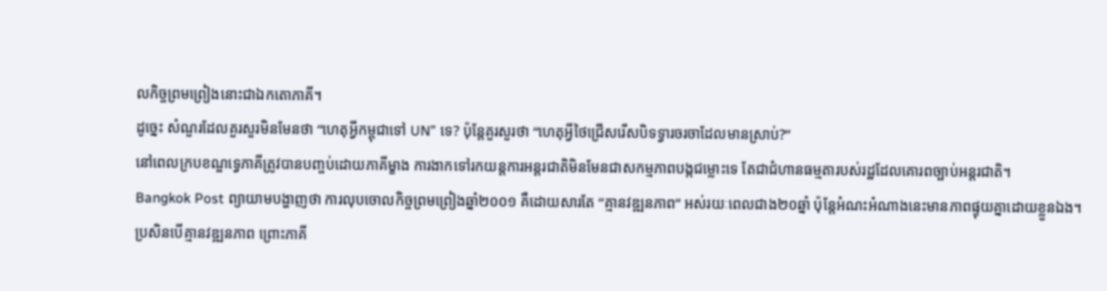លកិច្ចព្រមព្រៀងនោះជាឯកតោភាគី។
ដូច្នេះ សំណួរដែលគួរសួរមិនមែនថា “ហេតុអ្វីកម្ពុជាទៅ UN” ទេ? ប៉ុន្តែគួរសួរថា “ហេតុអ្វីថៃជ្រើសរើសបិទទ្វារចរចាដែលមានស្រាប់?”
នៅពេលក្របខណ្ឌទ្វេភាគីត្រូវបានបញ្ចប់ដោយភាគីម្ខាង ការងាកទៅរកយន្តការអន្តរជាតិមិនមែនជាសកម្មភាពបង្កជម្លោះទេ តែជាជំហានធម្មតារបស់រដ្ឋដែលគោរពច្បាប់អន្តរជាតិ។
Bangkok Post ព្យាយាមបង្ហាញថា ការលុបចោលកិច្ចព្រមព្រៀងឆ្នាំ២០០១ គឺដោយសារតែ “គ្មានវឌ្ឍនភាព” អស់រយៈពេលជាង២០ឆ្នាំ ប៉ុន្តែអំណះអំណាងនេះមានភាពផ្ទុយគ្នាដោយខ្លួនឯង។
ប្រសិនបើគ្មានវឌ្ឍនភាព ព្រោះភាគី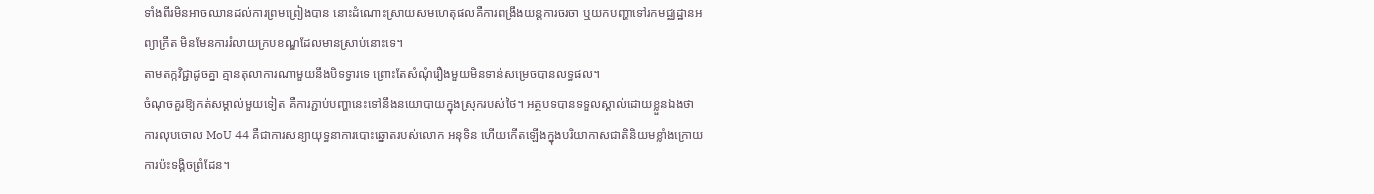ទាំងពីរមិនអាចឈានដល់ការព្រមព្រៀងបាន នោះដំណោះស្រាយសមហេតុផលគឺការពង្រឹងយន្តការចរចា ឬយកបញ្ហាទៅរកមជ្ឈដ្ឋានអព្យាក្រឹត មិនមែនការរំលាយក្របខណ្ឌដែលមានស្រាប់នោះទេ។
តាមតក្កវិជ្ជាដូចគ្នា គ្មានតុលាការណាមួយនឹងបិទទ្វារទេ ព្រោះតែសំណុំរឿងមួយមិនទាន់សម្រេចបានលទ្ធផល។
ចំណុចគួរឱ្យកត់សម្គាល់មួយទៀត គឺការភ្ជាប់បញ្ហានេះទៅនឹងនយោបាយក្នុងស្រុករបស់ថៃ។ អត្ថបទបានទទួលស្គាល់ដោយខ្លួនឯងថា ការលុបចោល MoU 44 គឺជាការសន្យាយុទ្ធនាការបោះឆ្នោតរបស់លោក អនុទិន ហើយកើតឡើងក្នុងបរិយាកាសជាតិនិយមខ្លាំងក្រោយការប៉ះទង្គិចព្រំដែន។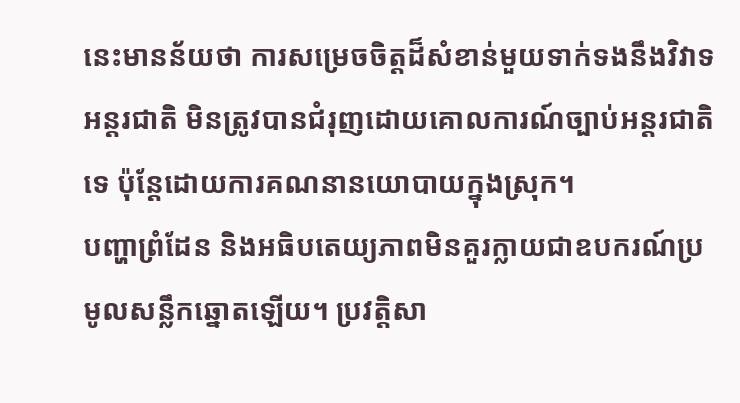នេះមានន័យថា ការសម្រេចចិត្តដ៏សំខាន់មួយទាក់ទងនឹងវិវាទអន្តរជាតិ មិនត្រូវបានជំរុញដោយគោលការណ៍ច្បាប់អន្តរជាតិទេ ប៉ុន្តែដោយការគណនានយោបាយក្នុងស្រុក។
បញ្ហាព្រំដែន និងអធិបតេយ្យភាពមិនគួរក្លាយជាឧបករណ៍ប្រមូលសន្លឹកឆ្នោតឡើយ។ ប្រវត្តិសា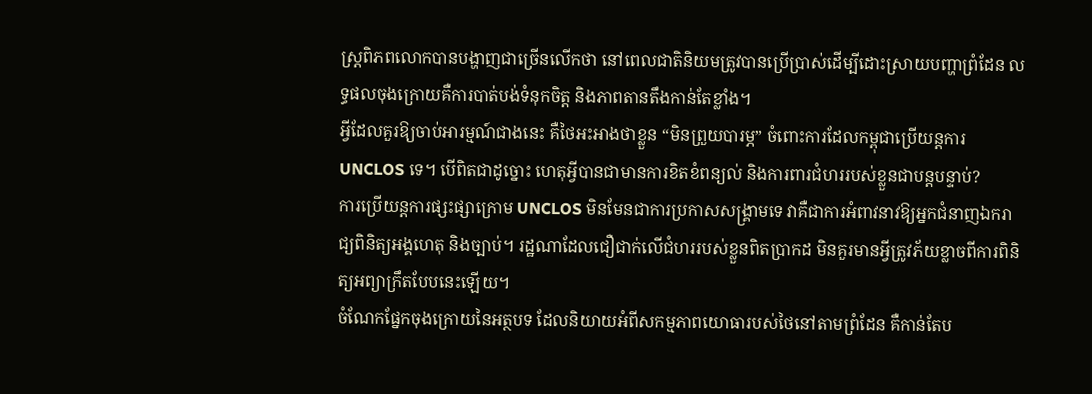ស្ត្រពិភពលោកបានបង្ហាញជាច្រើនលើកថា នៅពេលជាតិនិយមត្រូវបានប្រើប្រាស់ដើម្បីដោះស្រាយបញ្ហាព្រំដែន លទ្ធផលចុងក្រោយគឺការបាត់បង់ទំនុកចិត្ត និងភាពតានតឹងកាន់តែខ្លាំង។
អ្វីដែលគួរឱ្យចាប់អារម្មណ៍ជាងនេះ គឺថៃអះអាងថាខ្លួន “មិនព្រួយបារម្ភ” ចំពោះការដែលកម្ពុជាប្រើយន្តការ UNCLOS ទេ។ បើពិតជាដូច្នោះ ហេតុអ្វីបានជាមានការខិតខំពន្យល់ និងការពារជំហររបស់ខ្លួនជាបន្តបន្ទាប់?
ការប្រើយន្តការផ្សះផ្សាក្រោម UNCLOS មិនមែនជាការប្រកាសសង្គ្រាមទេ វាគឺជាការអំពាវនាវឱ្យអ្នកជំនាញឯករាជ្យពិនិត្យអង្គហេតុ និងច្បាប់។ រដ្ឋណាដែលជឿជាក់លើជំហររបស់ខ្លួនពិតប្រាកដ មិនគួរមានអ្វីត្រូវភ័យខ្លាចពីការពិនិត្យអព្យាក្រឹតបែបនេះឡើយ។
ចំណែកផ្នែកចុងក្រោយនៃអត្ថបទ ដែលនិយាយអំពីសកម្មភាពយោធារបស់ថៃនៅតាមព្រំដែន គឺកាន់តែប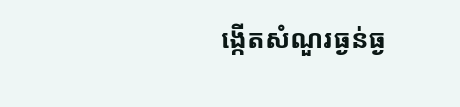ង្កើតសំណួរធ្ងន់ធ្ង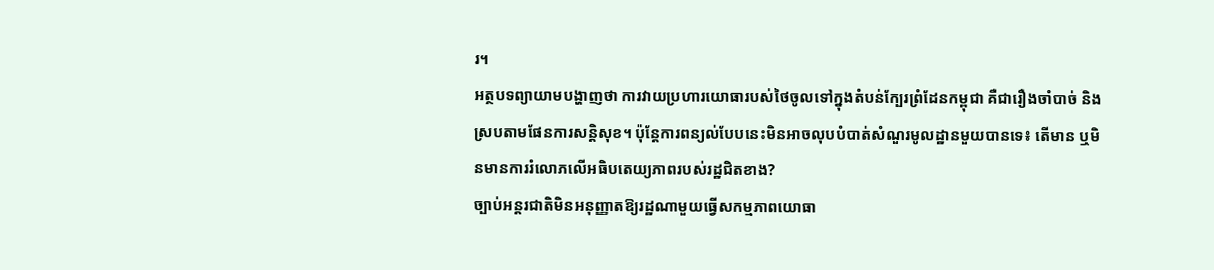រ។
អត្ថបទព្យាយាមបង្ហាញថា ការវាយប្រហារយោធារបស់ថៃចូលទៅក្នុងតំបន់ក្បែរព្រំដែនកម្ពុជា គឺជារឿងចាំបាច់ និងស្របតាមផែនការសន្តិសុខ។ ប៉ុន្តែការពន្យល់បែបនេះមិនអាចលុបបំបាត់សំណួរមូលដ្ឋានមួយបានទេ៖ តើមាន ឬមិនមានការរំលោភលើអធិបតេយ្យភាពរបស់រដ្ឋជិតខាង?
ច្បាប់អន្តរជាតិមិនអនុញ្ញាតឱ្យរដ្ឋណាមួយធ្វើសកម្មភាពយោធា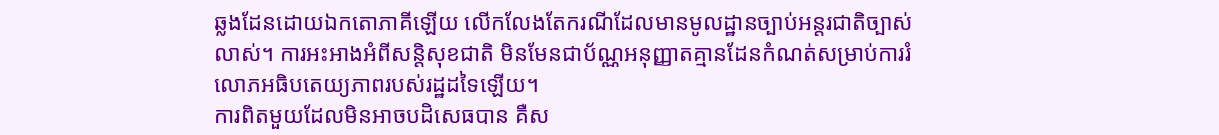ឆ្លងដែនដោយឯកតោភាគីឡើយ លើកលែងតែករណីដែលមានមូលដ្ឋានច្បាប់អន្តរជាតិច្បាស់លាស់។ ការអះអាងអំពីសន្តិសុខជាតិ មិនមែនជាប័ណ្ណអនុញ្ញាតគ្មានដែនកំណត់សម្រាប់ការរំលោភអធិបតេយ្យភាពរបស់រដ្ឋដទៃឡើយ។
ការពិតមួយដែលមិនអាចបដិសេធបាន គឺស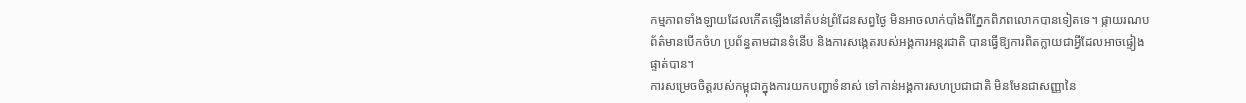កម្មភាពទាំងឡាយដែលកើតឡើងនៅតំបន់ព្រំដែនសព្វថ្ងៃ មិនអាចលាក់បាំងពីភ្នែកពិភពលោកបានទៀតទេ។ ផ្កាយរណប ព័ត៌មានបើកចំហ ប្រព័ន្ធតាមដានទំនើប និងការសង្កេតរបស់អង្គការអន្តរជាតិ បានធ្វើឱ្យការពិតក្លាយជាអ្វីដែលអាចផ្ទៀងផ្ទាត់បាន។
ការសម្រេចចិត្តរបស់កម្ពុជាក្នុងការយកបញ្ហាទំនាស់ ទៅកាន់អង្គការសហប្រជាជាតិ មិនមែនជាសញ្ញានៃ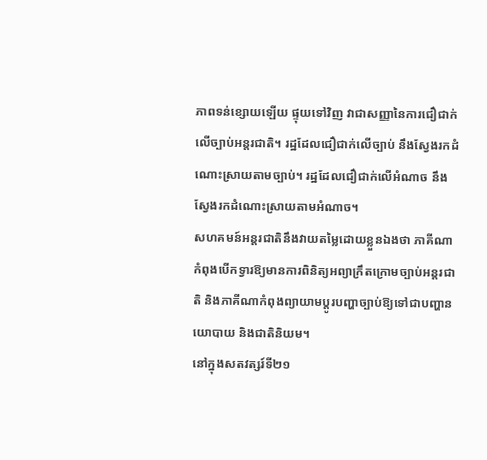ភាពទន់ខ្សោយឡើយ ផ្ទុយទៅវិញ វាជាសញ្ញានៃការជឿជាក់លើច្បាប់អន្តរជាតិ។ រដ្ឋដែលជឿជាក់លើច្បាប់ នឹងស្វែងរកដំណោះស្រាយតាមច្បាប់។ រដ្ឋដែលជឿជាក់លើអំណាច នឹងស្វែងរកដំណោះស្រាយតាមអំណាច។
សហគមន៍អន្តរជាតិនឹងវាយតម្លៃដោយខ្លួនឯងថា ភាគីណាកំពុងបើកទ្វារឱ្យមានការពិនិត្យអព្យាក្រឹតក្រោមច្បាប់អន្តរជាតិ និងភាគីណាកំពុងព្យាយាមប្តូរបញ្ហាច្បាប់ឱ្យទៅជាបញ្ហានយោបាយ និងជាតិនិយម។
នៅក្នុងសតវត្សរ៍ទី២១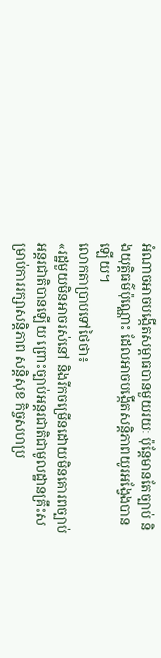អំណាចអាចបង្កើតសម្ពាធបានមួយរយៈ ប៉ុន្តែមានតែច្បាប់ និងយុត្តិធម៌ប៉ុណ្ណោះ ដែលអាចបង្កើតសន្តិភាពយូរអង្វែងបានឡើយ។
លោកតាប្រាបទៅថៃថា៖
«រដ្ឋមួយមិនអាចរស់នៅ និងរីកចម្រើនដោយមិនគោរពច្បាប់អន្តរជាតិបានឡើយ ព្រោះច្បាប់អន្តរជាតិជាមូលដ្ឋានគ្រឹះសម្រាប់ការរក្សាសន្តិភាព សន្តិសុខ កិច្ចសហប្រ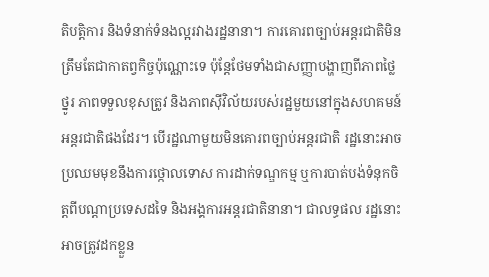តិបត្តិការ និងទំនាក់ទំនងល្អរវាងរដ្ឋនានា។ ការគោរពច្បាប់អន្តរជាតិមិនត្រឹមតែជាកាតព្វកិច្ចប៉ុណ្ណោះទេ ប៉ុន្តែថែមទាំងជាសញ្ញាបង្ហាញពីភាពថ្លៃថ្នូរ ភាពទទួលខុសត្រូវ និងភាពស៊ីវិល័យរបស់រដ្ឋមួយនៅក្នុងសហគមន៍អន្តរជាតិផងដែរ។ បើរដ្ឋណាមួយមិនគោរពច្បាប់អន្តរជាតិ រដ្ឋនោះអាចប្រឈមមុខនឹងការថ្កោលទោស ការដាក់ទណ្ឌកម្ម ឬការបាត់បង់ទំនុកចិត្តពីបណ្តាប្រទេសដទៃ និងអង្គការអន្តរជាតិនានា។ ជាលទ្ធផល រដ្ឋនោះអាចត្រូវដកខ្លួន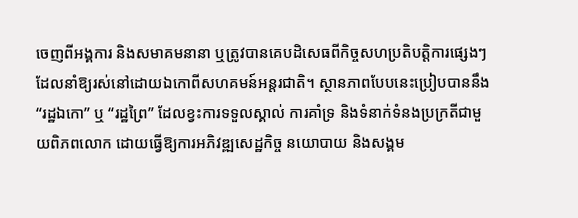ចេញពីអង្គការ និងសមាគមនានា ឬត្រូវបានគេបដិសេធពីកិច្ចសហប្រតិបត្តិការផ្សេងៗ ដែលនាំឱ្យរស់នៅដោយឯកោពីសហគមន៍អន្តរជាតិ។ ស្ថានភាពបែបនេះប្រៀបបាននឹង “រដ្ឋឯកោ” ឬ “រដ្ឋព្រៃ” ដែលខ្វះការទទួលស្គាល់ ការគាំទ្រ និងទំនាក់ទំនងប្រក្រតីជាមួយពិភពលោក ដោយធ្វើឱ្យការអភិវឌ្ឍសេដ្ឋកិច្ច នយោបាយ និងសង្គម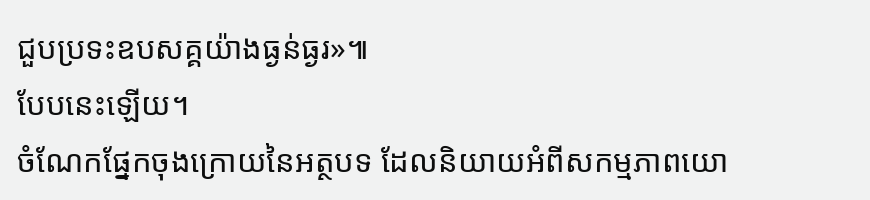ជួបប្រទះឧបសគ្គយ៉ាងធ្ងន់ធ្ងរ»៕
បែបនេះឡើយ។
ចំណែកផ្នែកចុងក្រោយនៃអត្ថបទ ដែលនិយាយអំពីសកម្មភាពយោ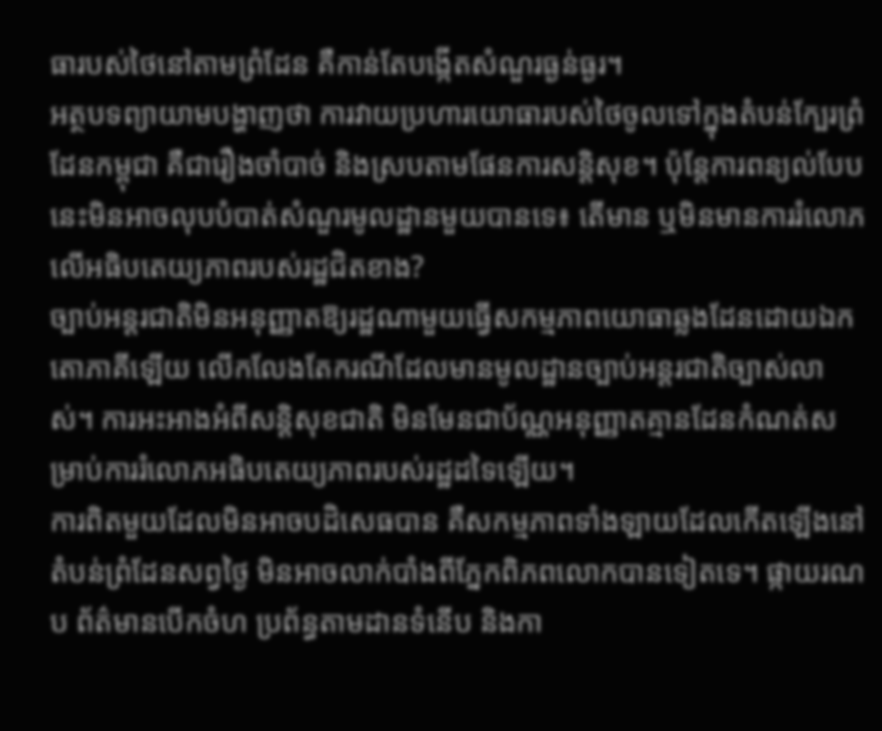ធារបស់ថៃនៅតាមព្រំដែន គឺកាន់តែបង្កើតសំណួរធ្ងន់ធ្ងរ។
អត្ថបទព្យាយាមបង្ហាញថា ការវាយប្រហារយោធារបស់ថៃចូលទៅក្នុងតំបន់ក្បែរព្រំដែនកម្ពុជា គឺជារឿងចាំបាច់ និងស្របតាមផែនការសន្តិសុខ។ ប៉ុន្តែការពន្យល់បែបនេះមិនអាចលុបបំបាត់សំណួរមូលដ្ឋានមួយបានទេ៖ តើមាន ឬមិនមានការរំលោភលើអធិបតេយ្យភាពរបស់រដ្ឋជិតខាង?
ច្បាប់អន្តរជាតិមិនអនុញ្ញាតឱ្យរដ្ឋណាមួយធ្វើសកម្មភាពយោធាឆ្លងដែនដោយឯកតោភាគីឡើយ លើកលែងតែករណីដែលមានមូលដ្ឋានច្បាប់អន្តរជាតិច្បាស់លាស់។ ការអះអាងអំពីសន្តិសុខជាតិ មិនមែនជាប័ណ្ណអនុញ្ញាតគ្មានដែនកំណត់សម្រាប់ការរំលោភអធិបតេយ្យភាពរបស់រដ្ឋដទៃឡើយ។
ការពិតមួយដែលមិនអាចបដិសេធបាន គឺសកម្មភាពទាំងឡាយដែលកើតឡើងនៅតំបន់ព្រំដែនសព្វថ្ងៃ មិនអាចលាក់បាំងពីភ្នែកពិភពលោកបានទៀតទេ។ ផ្កាយរណប ព័ត៌មានបើកចំហ ប្រព័ន្ធតាមដានទំនើប និងកា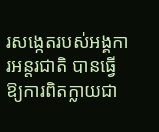រសង្កេតរបស់អង្គការអន្តរជាតិ បានធ្វើឱ្យការពិតក្លាយជា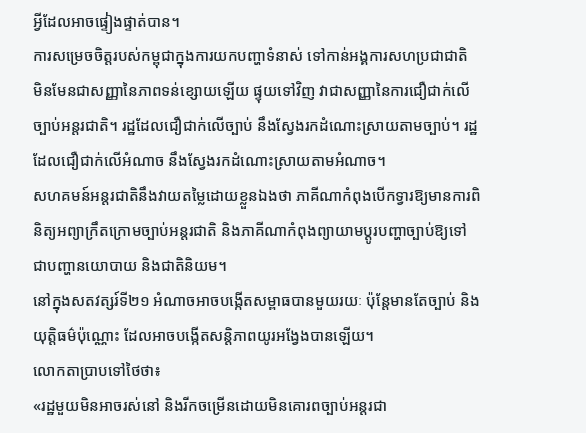អ្វីដែលអាចផ្ទៀងផ្ទាត់បាន។
ការសម្រេចចិត្តរបស់កម្ពុជាក្នុងការយកបញ្ហាទំនាស់ ទៅកាន់អង្គការសហប្រជាជាតិ មិនមែនជាសញ្ញានៃភាពទន់ខ្សោយឡើយ ផ្ទុយទៅវិញ វាជាសញ្ញានៃការជឿជាក់លើច្បាប់អន្តរជាតិ។ រដ្ឋដែលជឿជាក់លើច្បាប់ នឹងស្វែងរកដំណោះស្រាយតាមច្បាប់។ រដ្ឋដែលជឿជាក់លើអំណាច នឹងស្វែងរកដំណោះស្រាយតាមអំណាច។
សហគមន៍អន្តរជាតិនឹងវាយតម្លៃដោយខ្លួនឯងថា ភាគីណាកំពុងបើកទ្វារឱ្យមានការពិនិត្យអព្យាក្រឹតក្រោមច្បាប់អន្តរជាតិ និងភាគីណាកំពុងព្យាយាមប្តូរបញ្ហាច្បាប់ឱ្យទៅជាបញ្ហានយោបាយ និងជាតិនិយម។
នៅក្នុងសតវត្សរ៍ទី២១ អំណាចអាចបង្កើតសម្ពាធបានមួយរយៈ ប៉ុន្តែមានតែច្បាប់ និងយុត្តិធម៌ប៉ុណ្ណោះ ដែលអាចបង្កើតសន្តិភាពយូរអង្វែងបានឡើយ។
លោកតាប្រាបទៅថៃថា៖
«រដ្ឋមួយមិនអាចរស់នៅ និងរីកចម្រើនដោយមិនគោរពច្បាប់អន្តរជា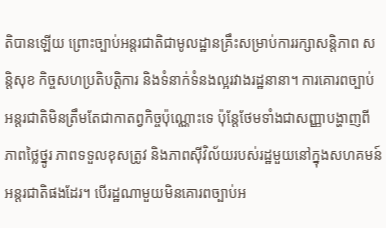តិបានឡើយ ព្រោះច្បាប់អន្តរជាតិជាមូលដ្ឋានគ្រឹះសម្រាប់ការរក្សាសន្តិភាព សន្តិសុខ កិច្ចសហប្រតិបត្តិការ និងទំនាក់ទំនងល្អរវាងរដ្ឋនានា។ ការគោរពច្បាប់អន្តរជាតិមិនត្រឹមតែជាកាតព្វកិច្ចប៉ុណ្ណោះទេ ប៉ុន្តែថែមទាំងជាសញ្ញាបង្ហាញពីភាពថ្លៃថ្នូរ ភាពទទួលខុសត្រូវ និងភាពស៊ីវិល័យរបស់រដ្ឋមួយនៅក្នុងសហគមន៍អន្តរជាតិផងដែរ។ បើរដ្ឋណាមួយមិនគោរពច្បាប់អ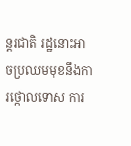ន្តរជាតិ រដ្ឋនោះអាចប្រឈមមុខនឹងការថ្កោលទោស ការ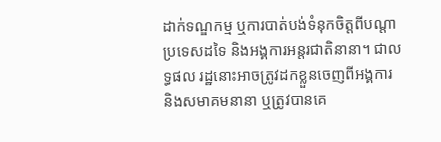ដាក់ទណ្ឌកម្ម ឬការបាត់បង់ទំនុកចិត្តពីបណ្តាប្រទេសដទៃ និងអង្គការអន្តរជាតិនានា។ ជាលទ្ធផល រដ្ឋនោះអាចត្រូវដកខ្លួនចេញពីអង្គការ និងសមាគមនានា ឬត្រូវបានគេ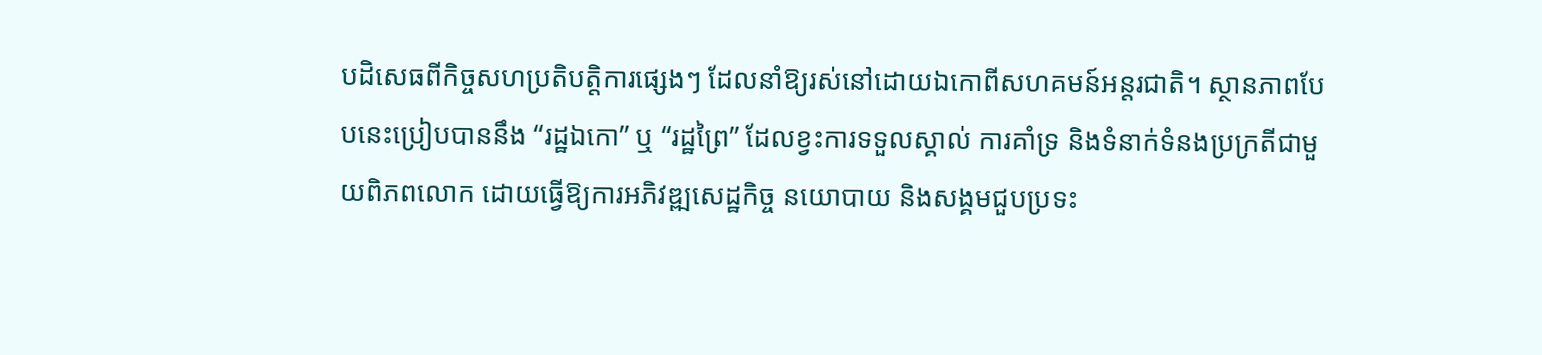បដិសេធពីកិច្ចសហប្រតិបត្តិការផ្សេងៗ ដែលនាំឱ្យរស់នៅដោយឯកោពីសហគមន៍អន្តរជាតិ។ ស្ថានភាពបែបនេះប្រៀបបាននឹង “រដ្ឋឯកោ” ឬ “រដ្ឋព្រៃ” ដែលខ្វះការទទួលស្គាល់ ការគាំទ្រ និងទំនាក់ទំនងប្រក្រតីជាមួយពិភពលោក ដោយធ្វើឱ្យការអភិវឌ្ឍសេដ្ឋកិច្ច នយោបាយ និងសង្គមជួបប្រទះ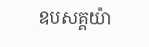ឧបសគ្គយ៉ា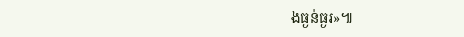ងធ្ងន់ធ្ងរ»៕